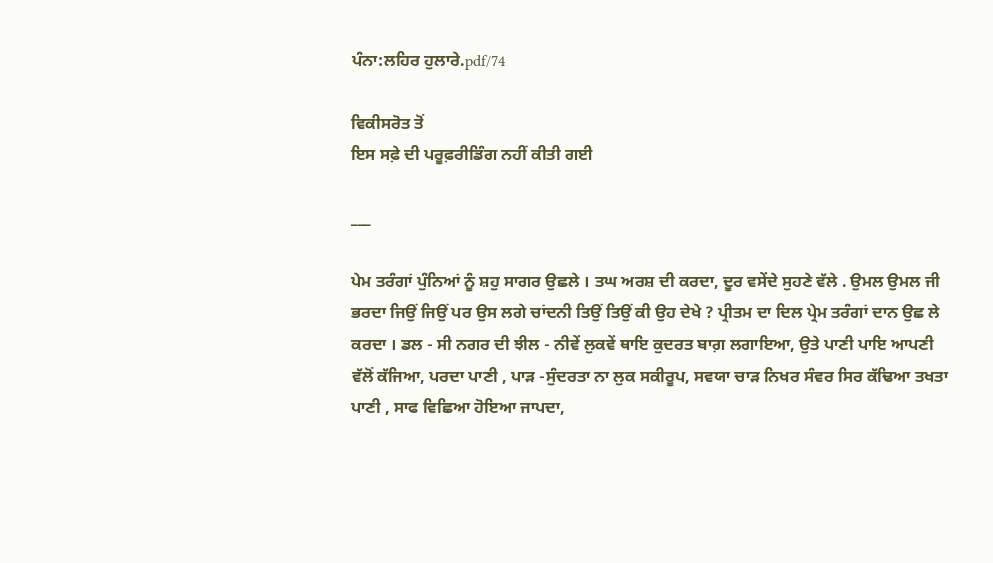ਪੰਨਾ:ਲਹਿਰ ਹੁਲਾਰੇ.pdf/74

ਵਿਕੀਸਰੋਤ ਤੋਂ
ਇਸ ਸਫ਼ੇ ਦੀ ਪਰੂਫ਼ਰੀਡਿੰਗ ਨਹੀਂ ਕੀਤੀ ਗਈ

___

ਪੇਮ ਤਰੰਗਾਂ ਪੁੰਨਿਆਂ ਨੂੰ ਸ਼ਹੁ ਸਾਗਰ ਉਛਲੇ । ਤਘ ਅਰਸ਼ ਦੀ ਕਰਦਾ, ਦੂਰ ਵਸੇਂਦੇ ਸੁਹਣੇ ਵੱਲੇ . ਉਮਲ ਉਮਲ ਜੀ ਭਰਦਾ ਜਿਉਂ ਜਿਉਂ ਪਰ ਉਸ ਲਗੇ ਚਾਂਦਨੀ ਤਿਉਂ ਤਿਉਂ ਕੀ ਉਹ ਦੇਖੇ ? ਪ੍ਰੀਤਮ ਦਾ ਦਿਲ ਪ੍ਰੇਮ ਤਰੰਗਾਂ ਦਾਨ ਉਛ ਲੇ ਕਰਦਾ । ਡਲ - ਸੀ ਨਗਰ ਦੀ ਝੀਲ - ਨੀਵੇਂ ਲੁਕਵੇਂ ਥਾਇ ਕੁਦਰਤ ਬਾਗ਼ ਲਗਾਇਆ, ਉਤੇ ਪਾਣੀ ਪਾਇ ਆਪਣੀ ਵੱਲੋਂ ਕੱਜਿਆ, ਪਰਦਾ ਪਾਣੀ , ਪਾੜ -ਸੁੰਦਰਤਾ ਨਾ ਲੁਕ ਸਕੀਰੂਪ, ਸਵਯਾ ਚਾੜ ਨਿਖਰ ਸੰਵਰ ਸਿਰ ਕੱਢਿਆ ਤਖਤਾ ਪਾਣੀ , ਸਾਫ ਵਿਛਿਆ ਹੋਇਆ ਜਾਪਦਾ,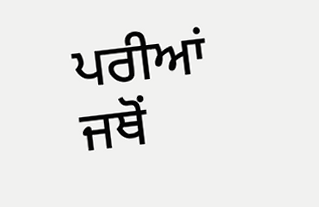ਪਰੀਆਂ ਜਥੋਂ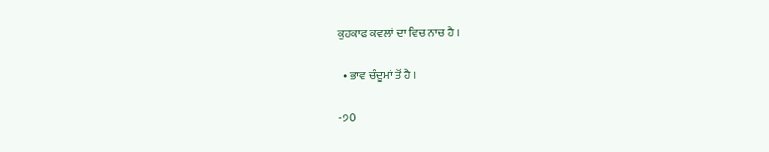ਕੁਹਕਾਫ ਕਵਲਾਂ ਦਾ ਵਿਚ ਨਾਚ ਹੈ ।

  • ਭਾਵ ਚੰਦੂਮਾਂ ਤੋਂ ਹੈ ।

-੭0